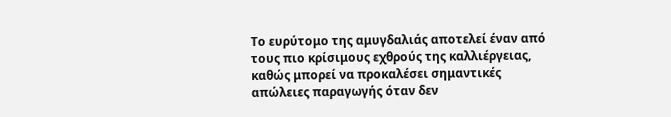Το ευρύτομο της αμυγδαλιάς αποτελεί έναν από τους πιο κρίσιμους εχθρούς της καλλιέργειας, καθώς μπορεί να προκαλέσει σημαντικές απώλειες παραγωγής όταν δεν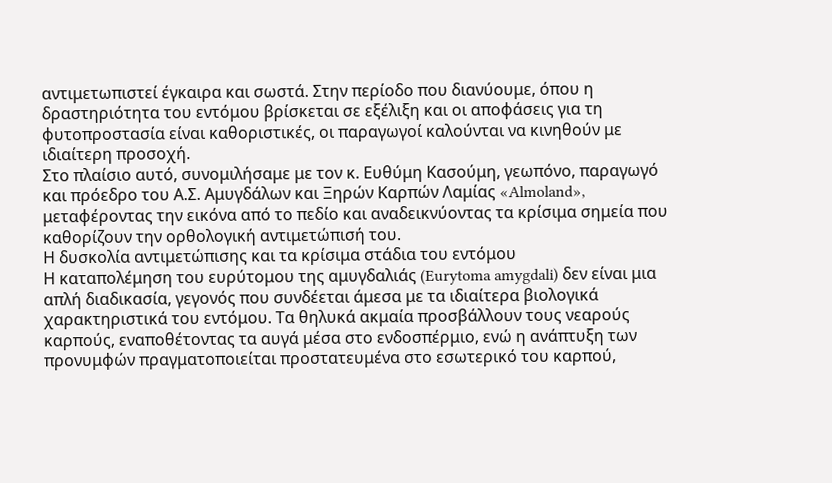αντιμετωπιστεί έγκαιρα και σωστά. Στην περίοδο που διανύουμε, όπου η δραστηριότητα του εντόμου βρίσκεται σε εξέλιξη και οι αποφάσεις για τη φυτοπροστασία είναι καθοριστικές, οι παραγωγοί καλούνται να κινηθούν με ιδιαίτερη προσοχή.
Στο πλαίσιο αυτό, συνομιλήσαμε με τον κ. Ευθύμη Κασούμη, γεωπόνο, παραγωγό και πρόεδρο του Α.Σ. Αμυγδάλων και Ξηρών Καρπών Λαμίας «Almoland», μεταφέροντας την εικόνα από το πεδίο και αναδεικνύοντας τα κρίσιμα σημεία που καθορίζουν την ορθολογική αντιμετώπισή του.
Η δυσκολία αντιμετώπισης και τα κρίσιμα στάδια του εντόμου
Η καταπολέμηση του ευρύτομου της αμυγδαλιάς (Eurytoma amygdali) δεν είναι μια απλή διαδικασία, γεγονός που συνδέεται άμεσα με τα ιδιαίτερα βιολογικά χαρακτηριστικά του εντόμου. Τα θηλυκά ακμαία προσβάλλουν τους νεαρούς καρπούς, εναποθέτοντας τα αυγά μέσα στο ενδοσπέρμιο, ενώ η ανάπτυξη των προνυμφών πραγματοποιείται προστατευμένα στο εσωτερικό του καρπού,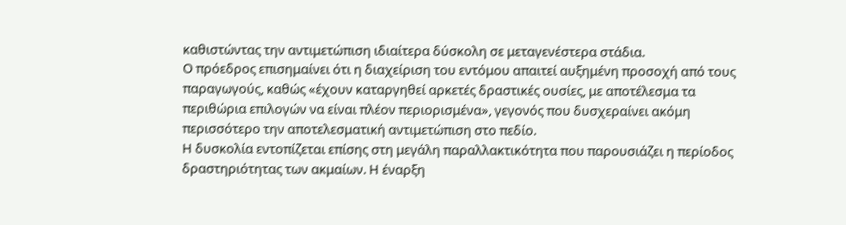καθιστώντας την αντιμετώπιση ιδιαίτερα δύσκολη σε μεταγενέστερα στάδια.
Ο πρόεδρος επισημαίνει ότι η διαχείριση του εντόμου απαιτεί αυξημένη προσοχή από τους παραγωγούς, καθώς «έχουν καταργηθεί αρκετές δραστικές ουσίες, με αποτέλεσμα τα περιθώρια επιλογών να είναι πλέον περιορισμένα», γεγονός που δυσχεραίνει ακόμη περισσότερο την αποτελεσματική αντιμετώπιση στο πεδίο.
Η δυσκολία εντοπίζεται επίσης στη μεγάλη παραλλακτικότητα που παρουσιάζει η περίοδος δραστηριότητας των ακμαίων. Η έναρξη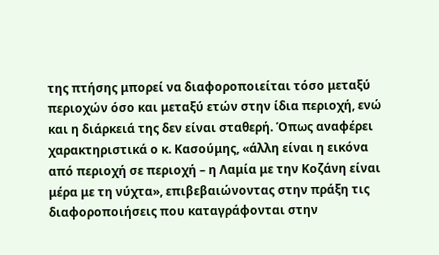της πτήσης μπορεί να διαφοροποιείται τόσο μεταξύ περιοχών όσο και μεταξύ ετών στην ίδια περιοχή, ενώ και η διάρκειά της δεν είναι σταθερή. Όπως αναφέρει χαρακτηριστικά ο κ. Κασούμης, «άλλη είναι η εικόνα από περιοχή σε περιοχή – η Λαμία με την Κοζάνη είναι μέρα με τη νύχτα», επιβεβαιώνοντας στην πράξη τις διαφοροποιήσεις που καταγράφονται στην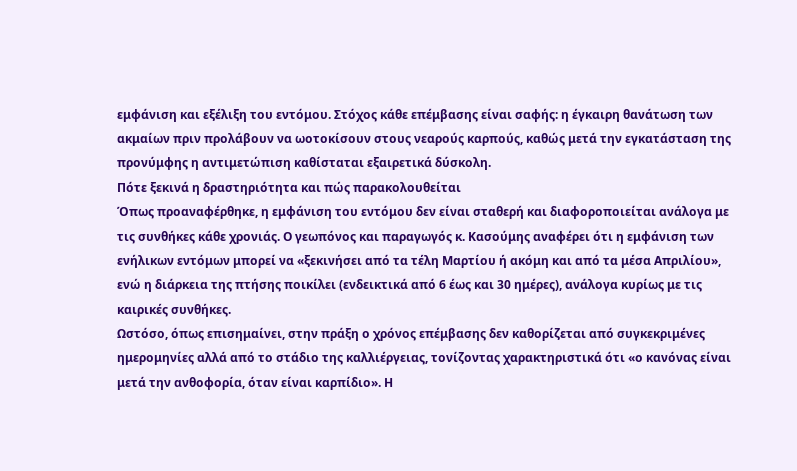εμφάνιση και εξέλιξη του εντόμου. Στόχος κάθε επέμβασης είναι σαφής: η έγκαιρη θανάτωση των ακμαίων πριν προλάβουν να ωοτοκίσουν στους νεαρούς καρπούς, καθώς μετά την εγκατάσταση της προνύμφης η αντιμετώπιση καθίσταται εξαιρετικά δύσκολη.
Πότε ξεκινά η δραστηριότητα και πώς παρακολουθείται
Όπως προαναφέρθηκε, η εμφάνιση του εντόμου δεν είναι σταθερή και διαφοροποιείται ανάλογα με τις συνθήκες κάθε χρονιάς. Ο γεωπόνος και παραγωγός κ. Κασούμης αναφέρει ότι η εμφάνιση των ενήλικων εντόμων μπορεί να «ξεκινήσει από τα τέλη Μαρτίου ή ακόμη και από τα μέσα Απριλίου», ενώ η διάρκεια της πτήσης ποικίλει (ενδεικτικά από 6 έως και 30 ημέρες), ανάλογα κυρίως με τις καιρικές συνθήκες.
Ωστόσο, όπως επισημαίνει, στην πράξη ο χρόνος επέμβασης δεν καθορίζεται από συγκεκριμένες ημερομηνίες αλλά από το στάδιο της καλλιέργειας, τονίζοντας χαρακτηριστικά ότι «ο κανόνας είναι μετά την ανθοφορία, όταν είναι καρπίδιο». Η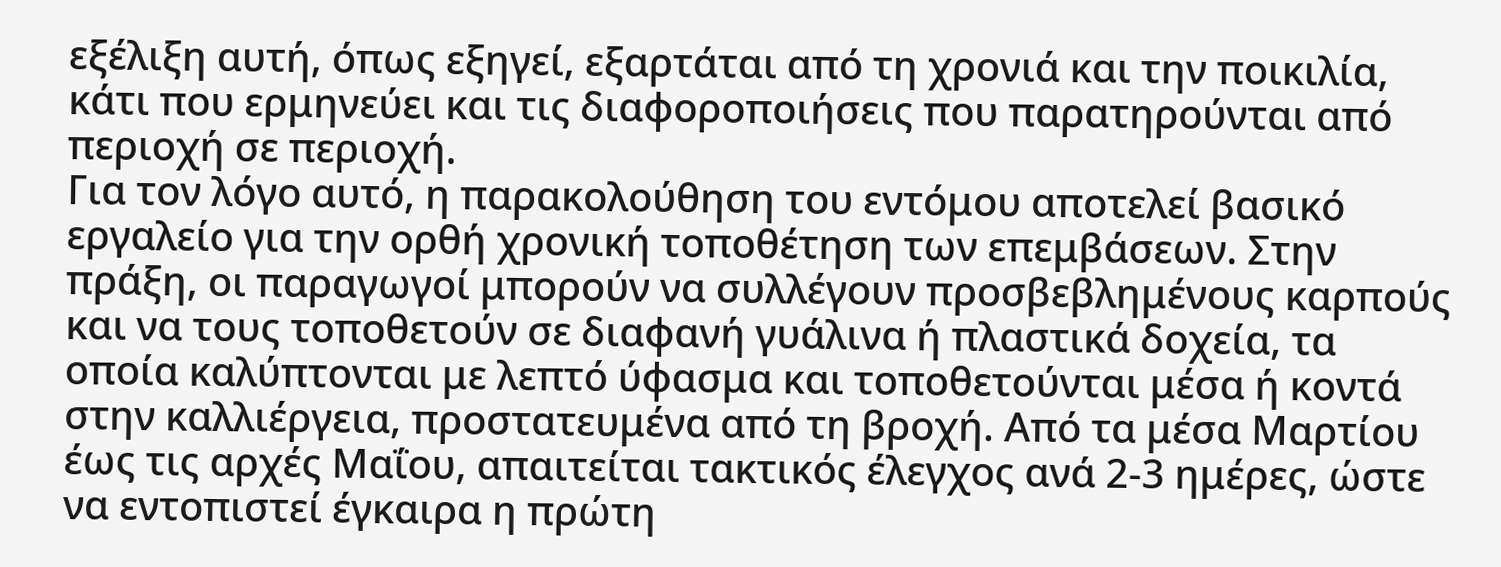εξέλιξη αυτή, όπως εξηγεί, εξαρτάται από τη χρονιά και την ποικιλία, κάτι που ερμηνεύει και τις διαφοροποιήσεις που παρατηρούνται από περιοχή σε περιοχή.
Για τον λόγο αυτό, η παρακολούθηση του εντόμου αποτελεί βασικό εργαλείο για την ορθή χρονική τοποθέτηση των επεμβάσεων. Στην πράξη, οι παραγωγοί μπορούν να συλλέγουν προσβεβλημένους καρπούς και να τους τοποθετούν σε διαφανή γυάλινα ή πλαστικά δοχεία, τα οποία καλύπτονται με λεπτό ύφασμα και τοποθετούνται μέσα ή κοντά στην καλλιέργεια, προστατευμένα από τη βροχή. Από τα μέσα Μαρτίου έως τις αρχές Μαΐου, απαιτείται τακτικός έλεγχος ανά 2-3 ημέρες, ώστε να εντοπιστεί έγκαιρα η πρώτη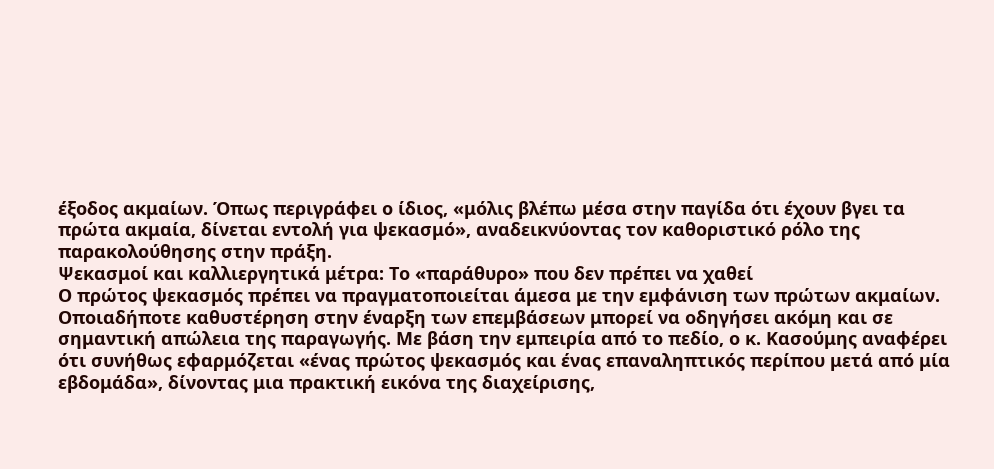έξοδος ακμαίων. Όπως περιγράφει ο ίδιος, «μόλις βλέπω μέσα στην παγίδα ότι έχουν βγει τα πρώτα ακμαία, δίνεται εντολή για ψεκασμό», αναδεικνύοντας τον καθοριστικό ρόλο της παρακολούθησης στην πράξη.
Ψεκασμοί και καλλιεργητικά μέτρα: Το «παράθυρο» που δεν πρέπει να χαθεί
Ο πρώτος ψεκασμός πρέπει να πραγματοποιείται άμεσα με την εμφάνιση των πρώτων ακμαίων. Οποιαδήποτε καθυστέρηση στην έναρξη των επεμβάσεων μπορεί να οδηγήσει ακόμη και σε σημαντική απώλεια της παραγωγής. Με βάση την εμπειρία από το πεδίο, ο κ. Κασούμης αναφέρει ότι συνήθως εφαρμόζεται «ένας πρώτος ψεκασμός και ένας επαναληπτικός περίπου μετά από μία εβδομάδα», δίνοντας μια πρακτική εικόνα της διαχείρισης,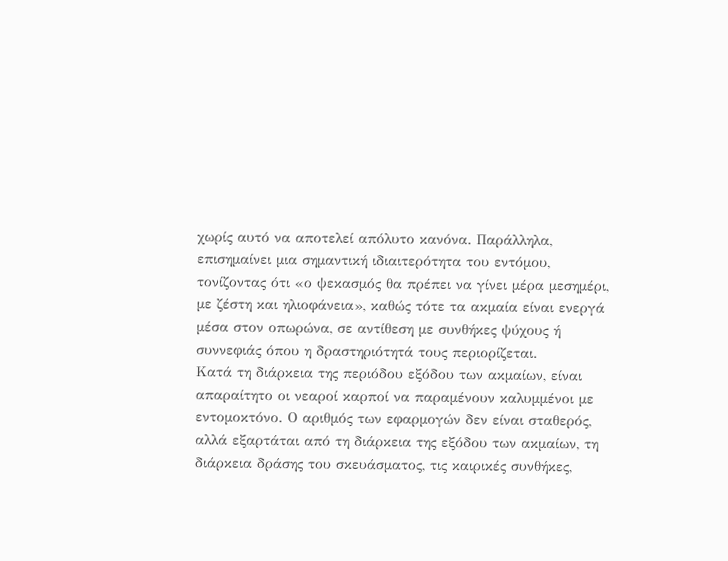χωρίς αυτό να αποτελεί απόλυτο κανόνα. Παράλληλα, επισημαίνει μια σημαντική ιδιαιτερότητα του εντόμου, τονίζοντας ότι «ο ψεκασμός θα πρέπει να γίνει μέρα μεσημέρι, με ζέστη και ηλιοφάνεια», καθώς τότε τα ακμαία είναι ενεργά μέσα στον οπωρώνα, σε αντίθεση με συνθήκες ψύχους ή συννεφιάς όπου η δραστηριότητά τους περιορίζεται.
Κατά τη διάρκεια της περιόδου εξόδου των ακμαίων, είναι απαραίτητο οι νεαροί καρποί να παραμένουν καλυμμένοι με εντομοκτόνο. Ο αριθμός των εφαρμογών δεν είναι σταθερός, αλλά εξαρτάται από τη διάρκεια της εξόδου των ακμαίων, τη διάρκεια δράσης του σκευάσματος, τις καιρικές συνθήκες,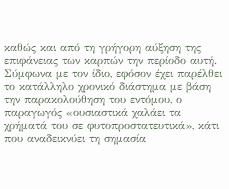καθώς και από τη γρήγορη αύξηση της επιφάνειας των καρπών την περίοδο αυτή. Σύμφωνα με τον ίδιο, εφόσον έχει παρέλθει το κατάλληλο χρονικό διάστημα με βάση την παρακολούθηση του εντόμου, ο παραγωγός «ουσιαστικά χαλάει τα χρήματά του σε φυτοπροστατευτικά», κάτι που αναδεικνύει τη σημασία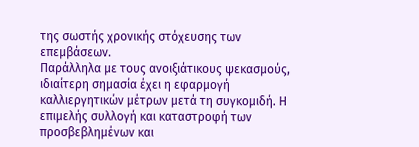της σωστής χρονικής στόχευσης των επεμβάσεων.
Παράλληλα με τους ανοιξιάτικους ψεκασμούς, ιδιαίτερη σημασία έχει η εφαρμογή καλλιεργητικών μέτρων μετά τη συγκομιδή. Η επιμελής συλλογή και καταστροφή των προσβεβλημένων και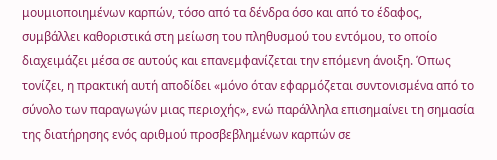μουμιοποιημένων καρπών, τόσο από τα δένδρα όσο και από το έδαφος, συμβάλλει καθοριστικά στη μείωση του πληθυσμού του εντόμου, το οποίο διαχειμάζει μέσα σε αυτούς και επανεμφανίζεται την επόμενη άνοιξη. Όπως τονίζει, η πρακτική αυτή αποδίδει «μόνο όταν εφαρμόζεται συντονισμένα από το σύνολο των παραγωγών μιας περιοχής», ενώ παράλληλα επισημαίνει τη σημασία της διατήρησης ενός αριθμού προσβεβλημένων καρπών σε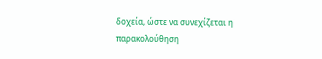δοχεία, ώστε να συνεχίζεται η παρακολούθηση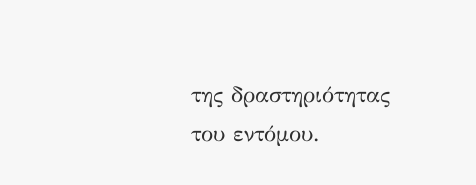της δραστηριότητας του εντόμου.